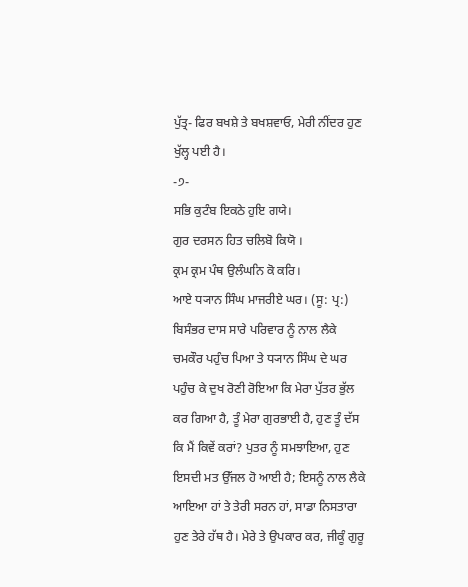ਪੁੱਤ੍ਰ- ਫਿਰ ਬਖਸ਼ੇ ਤੇ ਬਖਸ਼ਵਾਓ, ਮੇਰੀ ਨੀਂਦਰ ਹੁਣ ਖੁੱਲ੍ਹ ਪਈ ਹੈ।
-੭-
ਸਭਿ ਕੁਟੰਬ ਇਕਠੇ ਹੁਇ ਗਯੇ।
ਗੁਰ ਦਰਸਨ ਹਿਤ ਚਲਿਬੋ ਕਿਯੋ ।
ਕ੍ਰਮ ਕ੍ਰਮ ਪੰਥ ਉਲੰਘਨਿ ਕੋ ਕਰਿ।
ਆਏ ਧ੍ਯਾਨ ਸਿੰਘ ਮਾਜਰੀਏ ਘਰ। (ਸੂ: ਪ੍ਰ:)
ਬਿਸੰਭਰ ਦਾਸ ਸਾਰੇ ਪਰਿਵਾਰ ਨੂੰ ਨਾਲ ਲੈਕੇ ਚਮਕੌਰ ਪਹੁੰਚ ਪਿਆ ਤੇ ਧ੍ਯਾਨ ਸਿੰਘ ਦੇ ਘਰ ਪਹੁੰਚ ਕੇ ਦੁਖ ਰੋਣੀ ਰੋਇਆ ਕਿ ਮੇਰਾ ਪੁੱਤਰ ਭੁੱਲ ਕਰ ਗਿਆ ਹੈ, ਤੂੰ ਮੇਰਾ ਗੁਰਭਾਈ ਹੈ, ਹੁਣ ਤੂੰ ਦੱਸ ਕਿ ਮੈਂ ਕਿਵੇਂ ਕਰਾਂ? ਪੁਤਰ ਨੂੰ ਸਮਝਾਇਆ, ਹੁਣ ਇਸਦੀ ਮਤ ਉੱਜਲ ਹੋ ਆਈ ਹੈ; ਇਸਨੂੰ ਨਾਲ ਲੈਕੇ ਆਇਆ ਹਾਂ ਤੇ ਤੇਰੀ ਸਰਨ ਹਾਂ, ਸਾਡਾ ਨਿਸਤਾਰਾ ਹੁਣ ਤੇਰੇ ਹੱਥ ਹੈ। ਮੇਰੇ ਤੇ ਉਪਕਾਰ ਕਰ, ਜੀਕੂੰ ਗੁਰੂ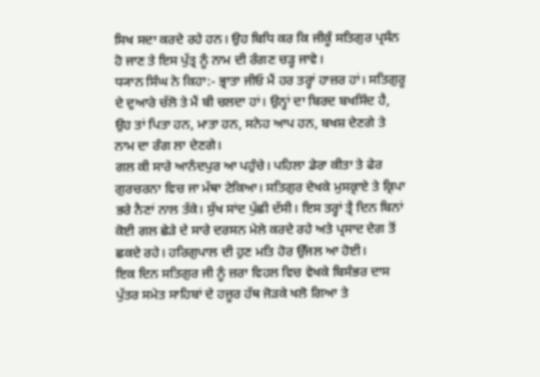ਸਿਖ ਸਦਾ ਕਰਦੇ ਰਹੇ ਹਨ। ਉਹ ਬਿਧਿ ਕਰ ਕਿ ਜੀਕੂੰ ਸਤਿਗੁਰ ਪ੍ਰਸੰਨ ਹੋ ਜਾਣ ਤੇ ਇਸ ਪੁੱਤ੍ਰ ਨੂੰ ਨਾਮ ਦੀ ਰੰਗਣ ਚੜ੍ਹ ਜਾਵੇ।
ਧ੍ਯਾਨ ਸਿੰਘ ਨੇ ਕਿਹਾ:- ਭ੍ਰਾਤਾ ਜੀਓ ਮੈਂ ਹਰ ਤਰ੍ਹਾਂ ਹਾਜ਼ਰ ਹਾਂ। ਸਤਿਗੁਰੂ ਦੇ ਦੁਆਰੇ ਚੱਲੋ ਤੇ ਮੈਂ ਬੀ ਚਲਦਾ ਹਾਂ। ਉਨ੍ਹਾਂ ਦਾ ਬਿਰਦ ਬਖਸਿੰਦ ਹੈ, ਉਹ ਤਾਂ ਪਿਤਾ ਹਨ, ਮਾਤਾ ਹਨ, ਸਨੇਹ ਆਪ ਹਨ, ਬਖਸ਼ ਦੇਣਗੇ ਤੇ ਨਾਮ ਦਾ ਰੰਗ ਲਾ ਦੇਣਗੇ।
ਗਲ ਕੀ ਸਾਰੇ ਆਨੰਦਪੁਰ ਆ ਪਹੁੰਚੇ। ਪਹਿਲਾ ਡੇਰਾ ਕੀਤਾ ਤੇ ਫੇਰ ਗੁਰਚਰਨਾ ਵਿਚ ਜਾ ਮੱਥਾ ਟੇਕਿਆ। ਸਤਿਗੁਰ ਦੇਖਕੇ ਮੁਸਕ੍ਰਾਏ ਤੇ ਕ੍ਰਿਪਾ ਭਰੇ ਨੈਣਾਂ ਨਾਲ ਤੱਕੇ। ਸੁੱਖ ਸਾਂਦ ਪੁੱਛੀ ਦੱਸੀ। ਇਸ ਤਰ੍ਹਾਂ ਤ੍ਰੈ ਦਿਨ ਬਿਨਾਂ ਕੋਈ ਗਲ ਛੇੜੇ ਦੇ ਸਾਰੇ ਦਰਸਨ ਮੇਲੇ ਕਰਦੇ ਰਹੇ ਅਤੇ ਪ੍ਰਸਾਦ ਦੇਗ ਤੋਂ ਛਕਦੇ ਰਹੇ। ਹਰਿਗੁਪਾਲ ਦੀ ਹੁਣ ਮਤਿ ਹੋਰ ਉੱਜਲ ਆ ਹੋਈ।
ਇਕ ਦਿਨ ਸਤਿਗੁਰ ਜੀ ਨੂੰ ਜ਼ਰਾ ਵਿਹਲ ਵਿਚ ਵੇਖਕੇ ਬਿਸੰਭਰ ਦਾਸ ਪੁੱਤਰ ਸਮੇਤ ਸਾਹਿਬਾਂ ਦੇ ਹਜ਼ੂਰ ਹੱਥ ਜੋੜਕੇ ਖਲੋ ਗਿਆ ਤੇ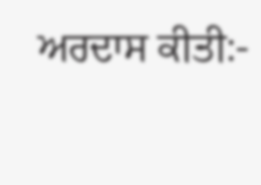ਅਰਦਾਸ ਕੀਤੀ:-